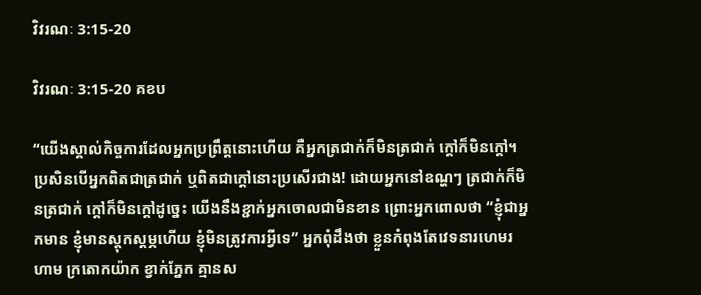វិវរណៈ 3:15-20

វិវរណៈ 3:15-20 គខប

“យើងស្គាល់កិច្ចការដែលអ្នកប្រព្រឹត្តនោះហើយ គឺអ្នកត្រជាក់ក៏មិនត្រជាក់ ក្ដៅក៏មិនក្ដៅ។ ប្រសិនបើអ្នកពិតជាត្រជាក់ ឬពិតជាក្ដៅនោះប្រសើរជាង! ដោយអ្នកនៅឧណ្ហៗ ត្រជាក់ក៏មិនត្រជាក់ ក្ដៅក៏មិនក្ដៅដូច្នេះ យើងនឹងខ្ជាក់អ្នកចោលជាមិនខាន ព្រោះអ្នកពោលថា “ខ្ញុំជាអ្នកមាន ខ្ញុំមានស្ដុក‌ស្ដម្ភហើយ ខ្ញុំមិនត្រូវការអ្វីទេ” អ្នកពុំដឹងថា ខ្លួនកំពុងតែវេទនារហេម‌រហាម ក្រតោក‌យ៉ាក ខ្វាក់ភ្នែក គ្មានស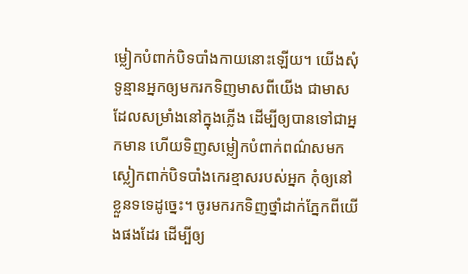ម្លៀក‌បំពាក់បិទ‌បាំងកាយនោះឡើយ។ យើងសុំទូន្មានអ្នកឲ្យមករកទិញមាសពីយើង ជាមាសដែលសម្រាំងនៅក្នុងភ្លើង ដើម្បីឲ្យបានទៅជាអ្នកមាន ហើយទិញសម្លៀក‌បំពាក់ពណ៌សមកស្លៀកពាក់បិទ‌បាំងកេរ‌ខ្មាសរបស់អ្នក កុំឲ្យនៅខ្លួនទទេដូច្នេះ។ ចូរមករកទិញថ្នាំដាក់ភ្នែកពីយើងផងដែរ ដើម្បីឲ្យ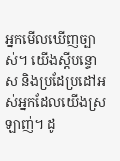អ្នកមើលឃើញច្បាស់។ យើងស្ដីបន្ទោស និងប្រដែ‌ប្រដៅអស់អ្នកដែលយើងស្រឡាញ់។ ដូ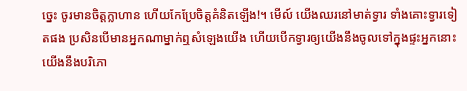ច្នេះ ចូរមានចិត្តក្លាហាន ហើយកែប្រែចិត្តគំនិតឡើង!។ មើល៍ យើងឈរនៅមាត់ទ្វារ ទាំងគោះទ្វារទៀតផង ប្រសិនបើមានអ្នកណាម្នាក់ឮសំឡេងយើង ហើយបើកទ្វារឲ្យយើងនឹងចូលទៅក្នុងផ្ទះអ្នកនោះ យើងនឹងបរិភោ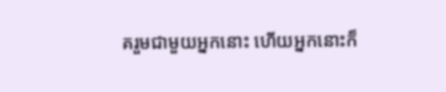គរួមជាមួយអ្នកនោះ ហើយអ្នកនោះក៏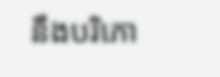នឹងបរិភោ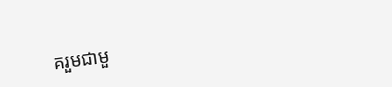គរួមជាមួ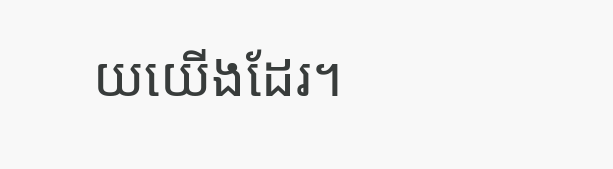យយើងដែរ។